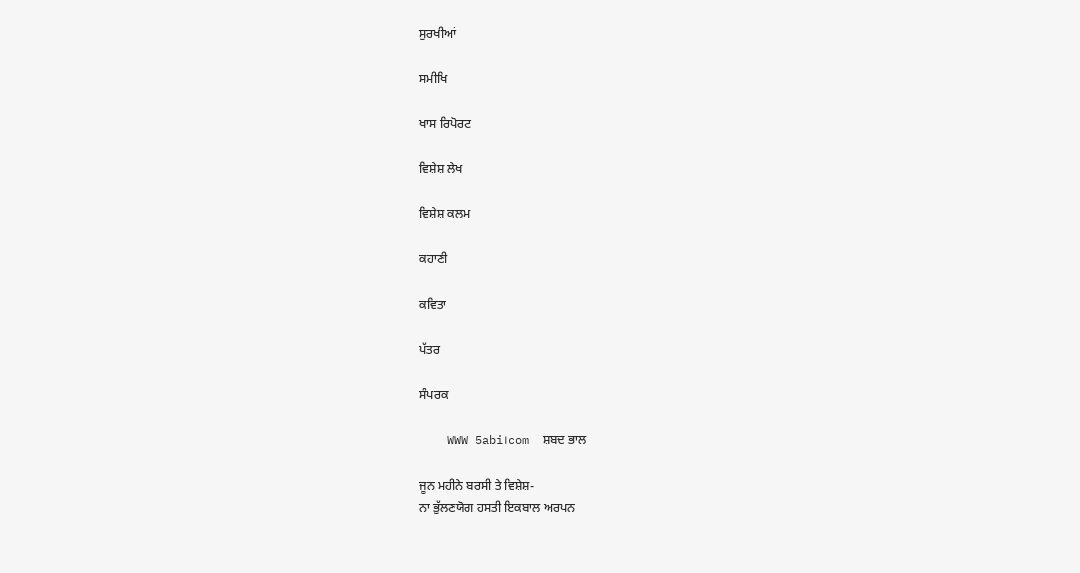ਸੁਰਖੀਆਂ

ਸਮੀਖਿ

ਖਾਸ ਰਿਪੋਰਟ

ਵਿਸ਼ੇਸ਼ ਲੇਖ

ਵਿਸ਼ੇਸ਼ ਕਲਮ

ਕਹਾਣੀ

ਕਵਿਤਾ

ਪੱਤਰ

ਸੰਪਰਕ

    WWW 5abi।com  ਸ਼ਬਦ ਭਾਲ

ਜੂਨ ਮਹੀਨੇ ਬਰਸੀ ਤੇ ਵਿਸ਼ੇਸ਼-
ਨਾ ਭੁੱਲਣਯੋਗ ਹਸਤੀ ਇਕਬਾਲ ਅਰਪਨ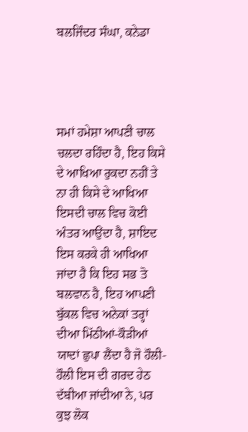ਬਲਜਿੰਦਰ ਸੰਘਾ, ਕਨੇਡਾ




ਸਮਾਂ ਹਮੇਸ਼ਾ ਆਪਣੀ ਚਾਲ ਚਲਦਾ ਰਹਿੰਦਾ ਹੈ, ਇਹ ਕਿਸੇ ਦੇ ਆਖਿਆ ਰੁਕਦਾ ਨਹੀਂ ਤੇ ਨਾ ਹੀ ਕਿਸੇ ਦੇ ਆਖਿਆ ਇਸਦੀ ਚਾਲ ਵਿਚ ਕੋਈ ਅੰਤਰ ਆਉਂਦਾ ਹੈ, ਸ਼ਾਇਦ ਇਸ ਕਰਕੇ ਹੀ ਆਖਿਆ ਜਾਂਦਾ ਹੈ ਕਿ ਇਹ ਸਭ ਤੋ ਬਲਵਾਨ ਹੈ, ਇਹ ਆਪਣੀ ਬੁੱਕਲ ਵਿਚ ਅਨੇਕਾਂ ਤਰ੍ਹਾਂ ਦੀਆ ਮਿੱਠੀਆਂ-ਕੌੜੀਆਂ ਯਾਦਾਂ ਛੁਪਾ ਲੈਂਦਾ ਹੈ ਜੋ ਹੌਲੀ-ਹੌਲੀ ਇਸ ਦੀ ਗਰਦ ਹੇਠ ਦੱਬੀਆ ਜਾਂਦੀਆ ਨੇ, ਪਰ ਕੁਝ ਲੋਕ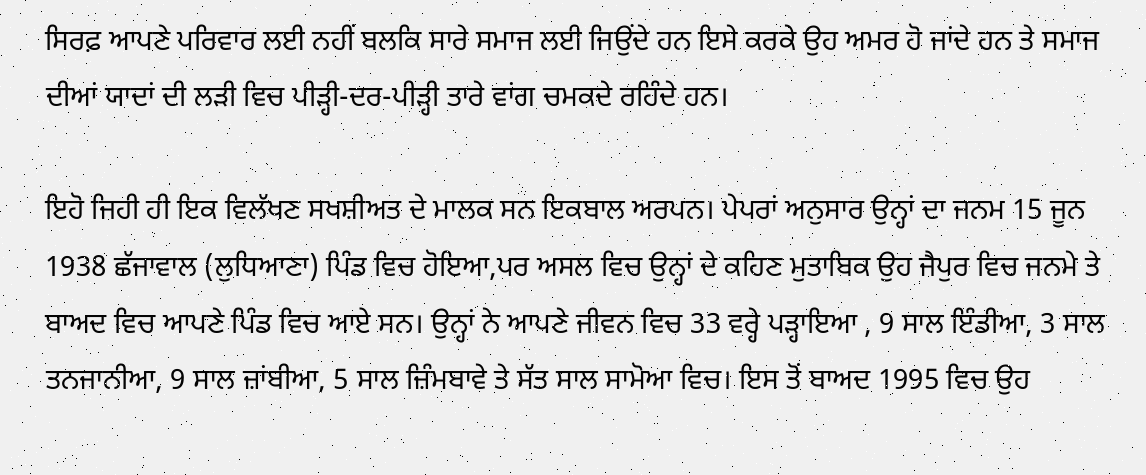ਸਿਰਫ਼ ਆਪਣੇ ਪਰਿਵਾਰ ਲਈ ਨਹੀਂ ਬਲਕਿ ਸਾਰੇ ਸਮਾਜ ਲਈ ਜਿਉਂਦੇ ਹਨ ਇਸੇ ਕਰਕੇ ਉਹ ਅਮਰ ਹੋ ਜਾਂਦੇ ਹਨ ਤੇ ਸਮਾਜ ਦੀਆਂ ਯਾਦਾਂ ਦੀ ਲੜੀ ਵਿਚ ਪੀੜ੍ਹੀ-ਦਰ-ਪੀੜ੍ਹੀ ਤਾਰੇ ਵਾਂਗ ਚਮਕਦੇ ਰਹਿੰਦੇ ਹਨ।

ਇਹੋ ਜਿਹੀ ਹੀ ਇਕ ਵਿਲੱਖਣ ਸਖਸ਼ੀਅਤ ਦੇ ਮਾਲਕ ਸਨ ਇਕਬਾਲ ਅਰਪਨ। ਪੇਪਰਾਂ ਅਨੁਸਾਰ ਉਨ੍ਹਾਂ ਦਾ ਜਨਮ 15 ਜੂਨ 1938 ਛੱਜਾਵਾਲ (ਲੁਧਿਆਣਾ) ਪਿੰਡ ਵਿਚ ਹੋਇਆ,ਪਰ ਅਸਲ ਵਿਚ ਉਨ੍ਹਾਂ ਦੇ ਕਹਿਣ ਮੁਤਾਬਿਕ ਉਹ ਜੈਪੁਰ ਵਿਚ ਜਨਮੇ ਤੇ ਬਾਅਦ ਵਿਚ ਆਪਣੇ ਪਿੰਡ ਵਿਚ ਆਏ ਸਨ। ਉਨ੍ਹਾਂ ਨੇ ਆਪਣੇ ਜੀਵਨ ਵਿਚ 33 ਵਰ੍ਹੇ ਪੜ੍ਹਾਇਆ , 9 ਸਾਲ ਇੰਡੀਆ, 3 ਸਾਲ ਤਨਜਾਨੀਆ, 9 ਸਾਲ ਜ਼ਾਂਬੀਆ, 5 ਸਾਲ ਜ਼ਿੰਮਬਾਵੇ ਤੇ ਸੱਤ ਸਾਲ ਸਾਮੋਆ ਵਿਚ। ਇਸ ਤੋਂ ਬਾਅਦ 1995 ਵਿਚ ਉਹ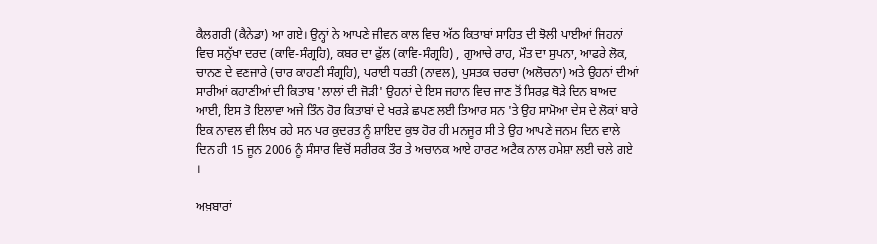ਕੈਲਗਰੀ (ਕੈਨੇਡਾ) ਆ ਗਏ। ਉਨ੍ਹਾਂ ਨੇ ਆਪਣੇ ਜੀਵਨ ਕਾਲ ਵਿਚ ਅੱਠ ਕਿਤਾਬਾਂ ਸਾਹਿਤ ਦੀ ਝੋਲੀ ਪਾਈਆਂ ਜਿਹਨਾਂ ਵਿਚ ਸਨੁੱਖਾ ਦਰਦ (ਕਾਵਿ-ਸੰਗ੍ਰਹਿ), ਕਬਰ ਦਾ ਫੁੱਲ (ਕਾਵਿ-ਸੰਗ੍ਰਹਿ) , ਗੁਆਚੇ ਰਾਹ, ਮੌਤ ਦਾ ਸੁਪਨਾ, ਆਫਰੇ ਲੋਕ, ਚਾਨਣ ਦੇ ਵਣਜਾਰੇ (ਚਾਰ ਕਾਹਣੀ ਸੰਗ੍ਰਹਿ), ਪਰਾਈ ਧਰਤੀ (ਨਾਵਲ), ਪੁਸਤਕ ਚਰਚਾ (ਅਲੋਚਨਾ) ਅਤੇ ਉਹਨਾਂ ਦੀਆਂ ਸਾਰੀਆਂ ਕਹਾਣੀਆਂ ਦੀ ਕਿਤਾਬ 'ਲਾਲਾਂ ਦੀ ਜੋੜੀ' ਉਹਨਾਂ ਦੇ ਇਸ ਜਹਾਨ ਵਿਚ ਜਾਣ ਤੋਂ ਸਿਰਫ਼ ਥੋੜੇ ਦਿਨ ਬਾਅਦ ਆਈ, ਇਸ ਤੋ ਇਲਾਵਾ ਅਜੇ ਤਿੰਨ ਹੋਰ ਕਿਤਾਬਾਂ ਦੇ ਖਰੜੇ ਛਪਣ ਲਈ ਤਿਆਰ ਸਨ 'ਤੇ ਉਹ ਸਾਮੋਆ ਦੇਸ ਦੇ ਲੋਕਾਂ ਬਾਰੇ ਇਕ ਨਾਵਲ ਵੀ ਲਿਖ ਰਹੇ ਸਨ ਪਰ ਕੁਦਰਤ ਨੂੰ ਸ਼ਾਇਦ ਕੁਝ ਹੋਰ ਹੀ ਮਨਜੂਰ ਸੀ ਤੇ ਉਹ ਆਪਣੇ ਜਨਮ ਦਿਨ ਵਾਲੇ ਦਿਨ ਹੀ 15 ਜੂਨ 2006 ਨੂੰ ਸੰਸਾਰ ਵਿਚੋਂ ਸਰੀਰਕ ਤੌਰ ਤੇ ਅਚਾਨਕ ਆਏ ਹਾਰਟ ਅਟੈਕ ਨਾਲ ਹਮੇਸ਼ਾ ਲਈ ਚਲੇ ਗਏ ।

ਅਖ਼ਬਾਰਾਂ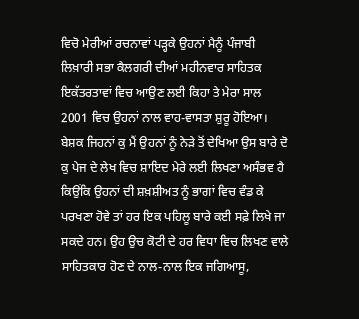ਵਿਚੋ ਮੇਰੀਆਂ ਰਚਨਾਵਾਂ ਪੜ੍ਹਕੇ ਉਹਨਾਂ ਮੈਨੂੰ ਪੰਜਾਬੀ ਲਿਖ਼ਾਰੀ ਸਭਾ ਕੈਲਗਰੀ ਦੀਆਂ ਮਹੀਨਵਾਰ ਸਾਹਿਤਕ ਇਕੱਤਰਤਾਵਾਂ ਵਿਚ ਆਉਣ ਲਈ ਕਿਹਾ ਤੇ ਮੇਰਾ ਸਾਲ 2001 ਵਿਚ ਉਹਨਾਂ ਨਾਲ ਵਾਹ-ਵਾਸਤਾ ਸ਼ੁਰੂ ਹੋਇਆ। ਬੇਸ਼ਕ ਜਿਹਨਾਂ ਕੁ ਮੈਂ ਉਹਨਾਂ ਨੂੰ ਨੇੜੇ ਤੋਂ ਦੇਖਿਆ ਉਸ ਬਾਰੇ ਦੋ ਕੁ ਪੇਜ ਦੇ ਲੇਖ ਵਿਚ ਸ਼ਾਇਦ ਮੇਰੇ ਲਈ ਲਿਖਣਾ ਅਸੰਭਵ ਹੈ ਕਿਉਂਕਿ ਉਹਨਾਂ ਦੀ ਸ਼ਖ਼ਸ਼ੀਅਤ ਨੂੰ ਭਾਗਾਂ ਵਿਚ ਵੰਡ ਕੇ ਪਰਖਣਾ ਹੋਵੇ ਤਾਂ ਹਰ ਇਕ ਪਹਿਲੂ ਬਾਰੇ ਕਈ ਸਫ਼ੇ ਲਿਖੇ ਜਾ ਸਕਦੇ ਹਨ। ਉਹ ਉਚ ਕੋਟੀ ਦੇ ਹਰ ਵਿਧਾ ਵਿਚ ਲਿਖਣ ਵਾਲੇ ਸਾਹਿਤਕਾਰ ਹੋਣ ਦੇ ਨਾਲ-ਨਾਲ ਇਕ ਜਗਿਆਸੂ,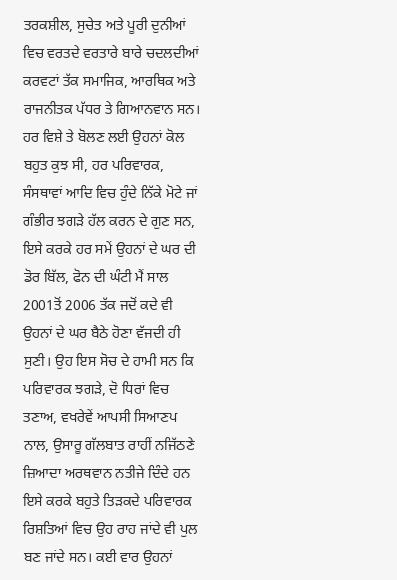ਤਰਕਸ਼ੀਲ, ਸੁਚੇਤ ਅਤੇ ਪੂਰੀ ਦੁਨੀਆਂ ਵਿਚ ਵਰਤਦੇ ਵਰਤਾਰੇ ਬਾਰੇ ਚਦਲਦੀਆਂ ਕਰਵਟਾਂ ਤੱਕ ਸਮਾਜਿਕ, ਆਰਥਿਕ ਅਤੇ ਰਾਜਨੀਤਕ ਪੱਧਰ ਤੇ ਗਿਆਨਵਾਨ ਸਨ। ਹਰ ਵਿਸ਼ੇ ਤੇ ਬੋਲਣ ਲਈ ਉਹਨਾਂ ਕੋਲ ਬਹੁਤ ਕੁਝ ਸੀ, ਹਰ ਪਰਿਵਾਰਕ, ਸੰਸਥਾਵਾਂ ਆਦਿ ਵਿਚ ਹੁੰਦੇ ਨਿੱਕੇ ਮੋਟੇ ਜਾਂ ਗੰਭੀਰ ਝਗੜੇ ਹੱਲ ਕਰਨ ਦੇ ਗੁਣ ਸਨ, ਇਸੇ ਕਰਕੇ ਹਰ ਸਮੇਂ ਉਹਨਾਂ ਦੇ ਘਰ ਦੀ ਡੋਰ ਬਿੱਲ, ਫੋਨ ਦੀ ਘੰਟੀ ਮੈਂ ਸਾਲ 2001ਤੋਂ 2006 ਤੱਕ ਜਦੋਂ ਕਦੇ ਵੀ ਉਹਨਾਂ ਦੇ ਘਰ ਬੈਠੇ ਹੋਣਾ ਵੱਜਦੀ ਹੀ ਸੁਣੀ। ਉਹ ਇਸ ਸੋਚ ਦੇ ਹਾਮੀ ਸਨ ਕਿ ਪਰਿਵਾਰਕ ਝਗੜੇ, ਦੋ ਧਿਰਾਂ ਵਿਚ ਤਣਾਅ, ਵਖਰੇਵੇਂ ਆਪਸੀ ਸਿਆਣਪ ਨਾਲ, ਉਸਾਰੂ ਗੱਲਬਾਤ ਰਾਹੀਂ ਨਜਿੱਠਣੇ ਜ਼ਿਆਦਾ ਅਰਥਵਾਨ ਨਤੀਜੇ ਦਿੰਦੇ ਹਨ ਇਸੇ ਕਰਕੇ ਬਹੁਤੇ ਤਿੜਕਦੇ ਪਰਿਵਾਰਕ ਰਿਸ਼ਤਿਆਂ ਵਿਚ ਉਹ ਰਾਹ ਜਾਂਦੇ ਵੀ ਪੁਲ ਬਣ ਜਾਂਦੇ ਸਨ। ਕਈ ਵਾਰ ਉਹਨਾਂ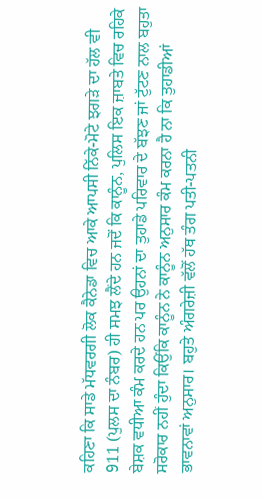ਕਹਿਣਾ ਕਿ ਸਾਡੇ ਮੱਧਵਰਗੀ ਲੋਕ ਕੈਨੇਡਾ ਵਿਚ ਆਕੇ ਆਪਸੀ ਨਿੱਕੇ-ਮੋਟੇ ਝਗੜੇ ਦਾ ਹੱਲ ਵੀ 911 (ਪੁਲਸ ਦਾ ਨੰਬਰ) ਹੀ ਸਮਝ ਲੈਂਦੇ ਹਨ ਜਦੋਂ ਕਿ ਕਾਨੂੰਨ, ਪੁਲਿਸ ਇਕ ਜ਼ਾਬਤੇ ਵਿਚ ਰਹਿਕੇ ਬੇਸ਼ਕ ਵਧੀਆ ਕੰਮ ਕਰਦੇ ਹਨ ਪਰ ਉਹਨਾਂ ਦਾ ਤੁਹਾਡੇ ਪਰਿਵਾਰ ਦੇ ਬੱਝਣ ਜਾਂ ਟੁੱਟਣ ਨਾਲ ਬਹੁਤਾ ਸਰੋਕਾਰ ਨਹੀਂ ਹੁੰਦਾ ਕਿਉਂਕਿ ਕਾਨੂੰਨ ਨੇ ਕਾਨੂੰਨ ਅਨੁਸਾਰ ਕੰਮ ਕਰਨਾ ਹੈ ਨਾ ਕਿ ਤੁਹਾਡੀਆਂ ਭਾਵਨਾਵਾਂ ਅਨੁਸਾਰ। ਬਹੁਤੇ ਅੰਗਰੇਜ਼ੀ ਵੱਲੋਂ ਹੱਥ ਤੰਗ ਪਤੀ-ਪਤਨੀ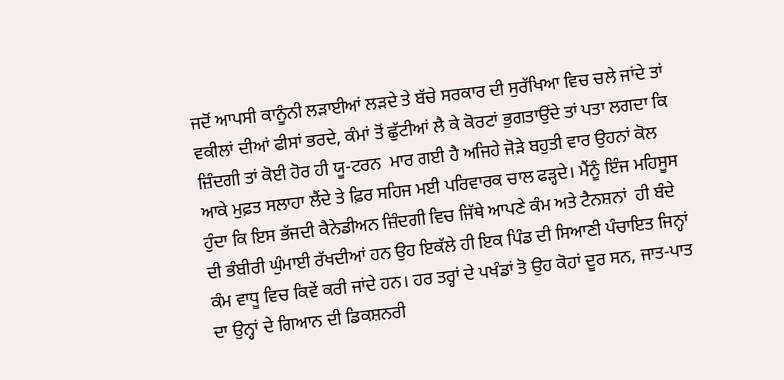ਜਦੋਂ ਆਪਸੀ ਕਾਨੂੰਨੀ ਲੜਾਈਆਂ ਲੜਦੇ ਤੇ ਬੱਚੇ ਸਰਕਾਰ ਦੀ ਸੁਰੱਖਿਆ ਵਿਚ ਚਲੇ ਜਾਂਦੇ ਤਾਂ ਵਕੀਲਾਂ ਦੀਆਂ ਫੀਸਾਂ ਭਰਦੇ, ਕੰਮਾਂ ਤੋਂ ਛੁੱਟੀਆਂ ਲੈ ਕੇ ਕੋਰਟਾਂ ਭੁਗਤਾਉਂਦੇ ਤਾਂ ਪਤਾ ਲਗਦਾ ਕਿ ਜ਼ਿੰਦਗੀ ਤਾਂ ਕੋਈ ਹੋਰ ਹੀ ਯੂ-ਟਰਨ  ਮਾਰ ਗਈ ਹੈ ਅਜਿਹੇ ਜੋੜੇ ਬਹੁਤੀ ਵਾਰ ਉਹਨਾਂ ਕੋਲ ਆਕੇ ਮੁਫ਼ਤ ਸਲਾਹਾ ਲੈਂਦੇ ਤੇ ਫ਼ਿਰ ਸਹਿਜ ਮਈ ਪਰਿਵਾਰਕ ਚਾਲ ਫੜ੍ਹਦੇ। ਮੈਂਨੂੰ ਇੰਜ ਮਹਿਸੂਸ ਹੁੰਦਾ ਕਿ ਇਸ ਭੱਜਦੀ ਕੈਨੇਡੀਅਨ ਜ਼ਿੰਦਗੀ ਵਿਚ ਜਿੱਥੇ ਆਪਣੇ ਕੰਮ ਅਤੇ ਟੈਨਸ਼ਨਾਂ  ਹੀ ਬੰਦੇ ਦੀ ਭੰਬੀਰੀ ਘੁੰਮਾਈ ਰੱਖਦੀਆਂ ਹਨ ਉਹ ਇਕੱਲੇ ਹੀ ਇਕ ਪਿੰਡ ਦੀ ਸਿਆਣੀ ਪੰਚਾਇਤ ਜਿਨ੍ਹਾਂ ਕੰਮ ਵਾਧੂ ਵਿਚ ਕਿਵੇਂ ਕਰੀ ਜਾਂਦੇ ਹਨ। ਹਰ ਤਰ੍ਹਾਂ ਦੇ ਪਖੰਡਾਂ ਤੋ ਉਹ ਕੋਹਾਂ ਦੂਰ ਸਨ, ਜਾਤ-ਪਾਤ ਦਾ ਉਨ੍ਹਾਂ ਦੇ ਗਿਆਨ ਦੀ ਡਿਕਸ਼ਨਰੀ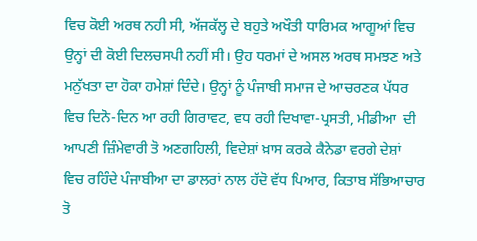ਵਿਚ ਕੋਈ ਅਰਥ ਨਹੀ ਸੀ, ਅੱਜਕੱਲ੍ਹ ਦੇ ਬਹੁਤੇ ਅਖੌਤੀ ਧਾਰਿਮਕ ਆਗੂਆਂ ਵਿਚ ਉਨ੍ਹਾਂ ਦੀ ਕੋਈ ਦਿਲਚਸਪੀ ਨਹੀਂ ਸੀ। ਉਹ ਧਰਮਾਂ ਦੇ ਅਸਲ ਅਰਥ ਸਮਝਣ ਅਤੇ ਮਨੁੱਖਤਾ ਦਾ ਹੋਕਾ ਹਮੇਸ਼ਾਂ ਦਿੰਦੇ। ਉਨ੍ਹਾਂ ਨੂੰ ਪੰਜਾਬੀ ਸਮਾਜ ਦੇ ਆਚਰਣਕ ਪੱਧਰ ਵਿਚ ਦਿਨੋ-ਦਿਨ ਆ ਰਹੀ ਗਿਰਾਵਟ, ਵਧ ਰਹੀ ਦਿਖਾਵਾ-ਪ੍ਰਸਤੀ, ਮੀਡੀਆ  ਦੀ ਆਪਣੀ ਜ਼ਿੰਮੇਵਾਰੀ ਤੋ ਅਣਗਹਿਲੀ, ਵਿਦੇਸ਼ਾਂ ਖ਼ਾਸ ਕਰਕੇ ਕੈਨੇਡਾ ਵਰਗੇ ਦੇਸ਼ਾਂ ਵਿਚ ਰਹਿੰਦੇ ਪੰਜਾਬੀਆ ਦਾ ਡਾਲਰਾਂ ਨਾਲ ਹੱਦੋ ਵੱਧ ਪਿਆਰ, ਕਿਤਾਬ ਸੱਭਿਆਚਾਰ ਤੋ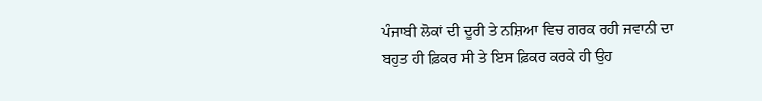ਪੰਜਾਬੀ ਲੋਕਾਂ ਦੀ ਦੂਰੀ ਤੇ ਨਸ਼ਿਆ ਵਿਚ ਗਰਕ ਰਹੀ ਜਵਾਨੀ ਦਾ ਬਹੁਤ ਹੀ ਫ਼ਿਕਰ ਸੀ ਤੇ ਇਸ ਫ਼ਿਕਰ ਕਰਕੇ ਹੀ ਉਹ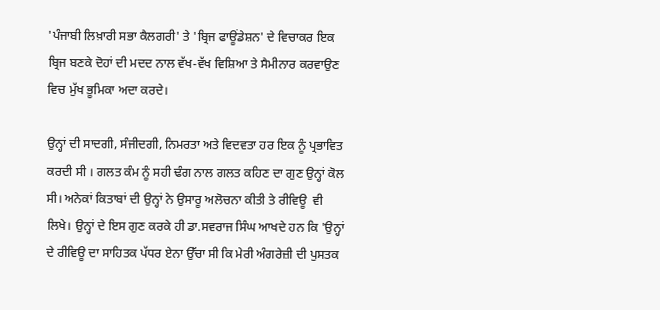'ਪੰਜਾਬੀ ਲਿਖ਼ਾਰੀ ਸਭਾ ਕੈਲਗਰੀ' ਤੇ 'ਬ੍ਰਿਜ ਫਾਊਂਡੇਸ਼ਨ' ਦੇ ਵਿਚਾਕਰ ਇਕ ਬ੍ਰਿਜ ਬਣਕੇ ਦੋਹਾਂ ਦੀ ਮਦਦ ਨਾਲ ਵੱਖ-ਵੱਖ ਵਿਸ਼ਿਆ ਤੇ ਸੈਮੀਨਾਰ ਕਰਵਾਉਣ ਵਿਚ ਮੁੱਖ ਭੂਮਿਕਾ ਅਦਾ ਕਰਦੇ।

ਉਨ੍ਹਾਂ ਦੀ ਸਾਦਗੀ, ਸੰਜੀਦਗੀ, ਨਿਮਰਤਾ ਅਤੇ ਵਿਦਵਤਾ ਹਰ ਇਕ ਨੂੰ ਪ੍ਰਭਾਵਿਤ ਕਰਦੀ ਸੀ । ਗਲਤ ਕੰਮ ਨੂੰ ਸਹੀ ਢੰਗ ਨਾਲ ਗਲਤ ਕਹਿਣ ਦਾ ਗੁਣ ਉਨ੍ਹਾਂ ਕੋਲ ਸੀ। ਅਨੇਕਾਂ ਕਿਤਾਬਾਂ ਦੀ ਉਨ੍ਹਾਂ ਨੇ ਉਸਾਰੂ ਅਲੋਚਨਾ ਕੀਤੀ ਤੇ ਰੀਵਿਊ  ਵੀ ਲਿਖੇ। ਉਨ੍ਹਾਂ ਦੇ ਇਸ ਗੁਣ ਕਰਕੇ ਹੀ ਡਾ.ਸਵਰਾਜ ਸਿੰਘ ਆਖਦੇ ਹਨ ਕਿ 'ਉਨ੍ਹਾਂ ਦੇ ਰੀਵਿਊ ਦਾ ਸਾਹਿਤਕ ਪੱਧਰ ਏਨਾ ਉੱਚਾ ਸੀ ਕਿ ਮੇਰੀ ਅੰਗਰੇਜ਼ੀ ਦੀ ਪੁਸਤਕ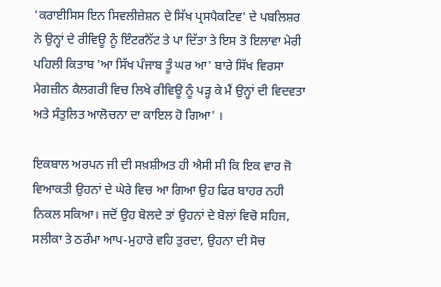'ਕਰਾਈਸਿਸ ਇਨ ਸਿਵਲੀਜ਼ੇਸ਼ਨ ਦੇ ਸਿੱਖ ਪ੍ਰਸਪੈਕਟਿਵ' ਦੇ ਪਬਲਿਸ਼ਰ ਨੇ ਉਨ੍ਹਾਂ ਦੇ ਰੀਵਿਊ ਨੂੰ ਇੰਟਰਨੈੱਟ ਤੇ ਪਾ ਦਿੱਤਾ ਤੇ ਇਸ ਤੋ ਇਲਾਵਾ ਮੇਰੀ ਪਹਿਲੀ ਕਿਤਾਬ 'ਆ ਸਿੱਖ ਪੰਜਾਬ ਤੂੰ ਘਰ ਆ' ਬਾਰੇ ਸਿੱਖ ਵਿਰਸਾ ਮੈਗਜ਼ੀਨ ਕੈਲਗਰੀ ਵਿਚ ਲਿਖੇ ਰੀਵਿਊ ਨੂੰ ਪੜ੍ਹ ਕੇ ਮੈਂ ਉਨ੍ਹਾਂ ਦੀ ਵਿਦਵਤਾ ਅਤੇ ਸੰਤੁਲਿਤ ਆਲੋਚਨਾ ਦਾ ਕਾਇਲ ਹੋ ਗਿਆ' ।

ਇਕਬਾਲ ਅਰਪਨ ਜੀ ਦੀ ਸਖ਼ਸ਼ੀਅਤ ਹੀ ਐਸੀ ਸੀ ਕਿ ਇਕ ਵਾਰ ਜੋ ਵਿਆਕਤੀ ਉਹਨਾਂ ਦੇ ਘੇਰੇ ਵਿਚ ਆ ਗਿਆ ਉਹ ਫਿਰ ਬਾਹਰ ਨਹੀ ਨਿਕਲ ਸਕਿਆ। ਜਦੋਂ ਉਹ ਬੋਲਦੇ ਤਾਂ ਉਹਨਾਂ ਦੇ ਬੋਲਾਂ ਵਿਚੋ ਸਹਿਜ, ਸਲੀਕਾ ਤੇ ਠਰੰਮਾ ਆਪ-ਮੁਹਾਰੇ ਵਹਿ ਤੁਰਦਾ, ਉਹਨਾ ਦੀ ਸੋਚ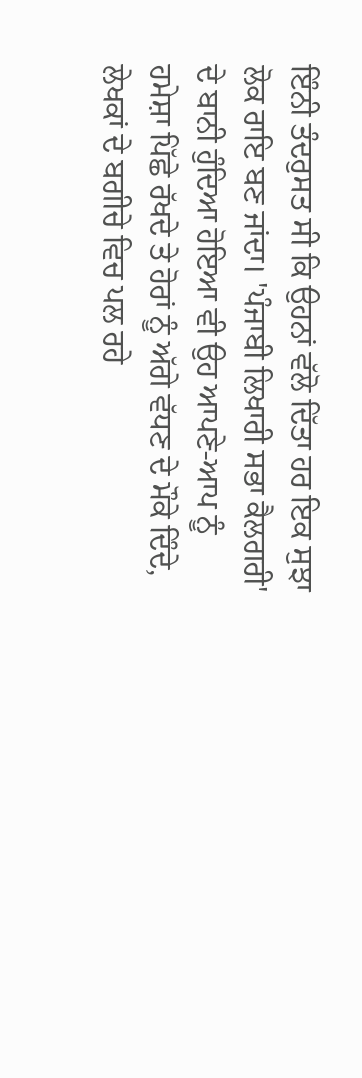ਇੰਨੀ ਤੰਦਰੁਸਤ ਸੀ ਕਿ ਉਹਨਾਂ ਵੱਲੋ ਦਿੱਤਾ ਹਰ ਇਕ ਸੁਝਾ ਲੋਕ ਰਾਇ ਬਣ ਜਾਂਦਾ। 'ਪੰਜਾਬੀ ਲਿਖਾਰੀ ਸਭਾ ਕੈਲਗਰੀ' ਦੇ ਬਾਨੀ ਹੁੰਦਿਆ ਹੋਇਆ ਵੀ ਉਹ ਆਪਣੇ-ਆਪ ਨੂੰ ਹਮੇਸ਼ਾ ਪਿੱਛੇ ਰੱਖਦੇ ਤੇ ਹੋਰਾਂ ਨੂੰ ਅੱਗੇ ਵੱਧਣ ਦੇ ਮੌਕੇ ਦਿੰਦੇ, ਲੇਖਕਾਂ ਦੇ ਬਗੀਚੇ ਵਿਚ ਪਲ ਰਹੇ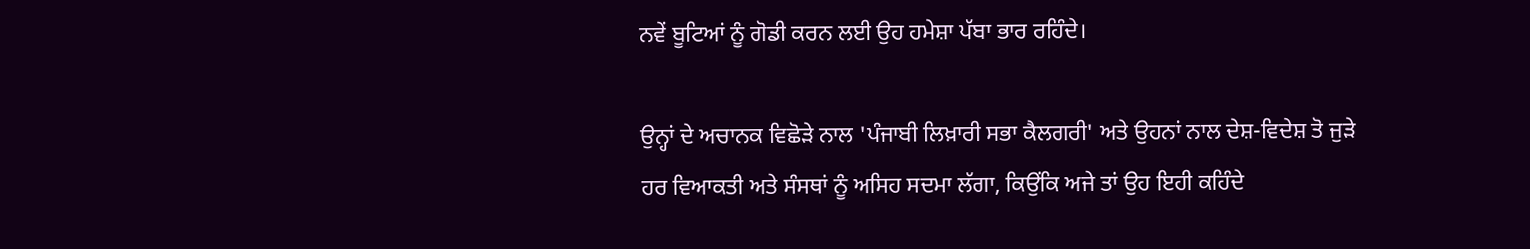ਨਵੇਂ ਬੂਟਿਆਂ ਨੂੰ ਗੋਡੀ ਕਰਨ ਲਈ ਉਹ ਹਮੇਸ਼ਾ ਪੱਬਾ ਭਾਰ ਰਹਿੰਦੇ।

ਉਨ੍ਹਾਂ ਦੇ ਅਚਾਨਕ ਵਿਛੋੜੇ ਨਾਲ 'ਪੰਜਾਬੀ ਲਿਖ਼ਾਰੀ ਸਭਾ ਕੈਲਗਰੀ' ਅਤੇ ਉਹਨਾਂ ਨਾਲ ਦੇਸ਼-ਵਿਦੇਸ਼ ਤੋ ਜੁੜੇ ਹਰ ਵਿਆਕਤੀ ਅਤੇ ਸੰਸਥਾਂ ਨੂੰ ਅਸਿਹ ਸਦਮਾ ਲੱਗਾ, ਕਿਉਂਕਿ ਅਜੇ ਤਾਂ ਉਹ ਇਹੀ ਕਹਿੰਦੇ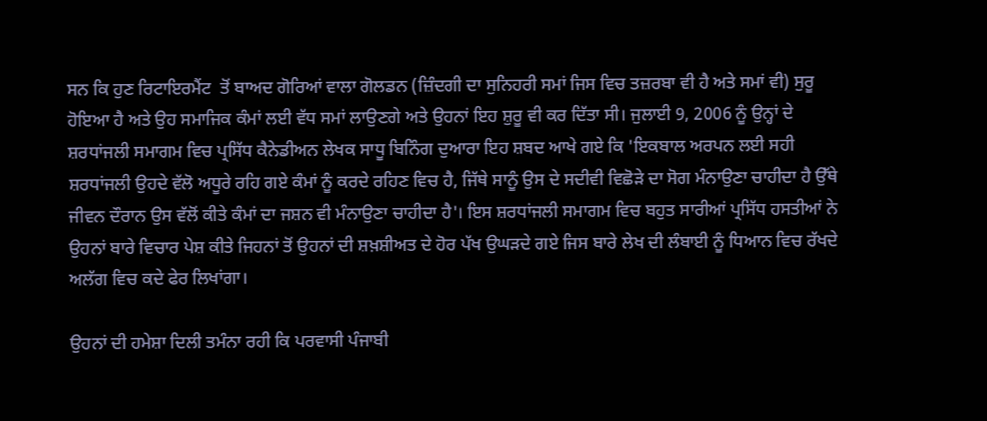ਸਨ ਕਿ ਹੁਣ ਰਿਟਾਇਰਮੈਂਟ  ਤੋਂ ਬਾਅਦ ਗੋਰਿਆਂ ਵਾਲਾ ਗੋਲਡਨ (ਜ਼ਿੰਦਗੀ ਦਾ ਸੁਨਿਹਰੀ ਸਮਾਂ ਜਿਸ ਵਿਚ ਤਜ਼ਰਬਾ ਵੀ ਹੈ ਅਤੇ ਸਮਾਂ ਵੀ) ਸੁਰੂ ਹੋਇਆ ਹੈ ਅਤੇ ਉਹ ਸਮਾਜਿਕ ਕੰਮਾਂ ਲਈ ਵੱਧ ਸਮਾਂ ਲਾਉਣਗੇ ਅਤੇ ਉਹਨਾਂ ਇਹ ਸ਼ੁਰੂ ਵੀ ਕਰ ਦਿੱਤਾ ਸੀ। ਜੁਲਾਈ 9, 2006 ਨੂੰ ਉਨ੍ਹਾਂ ਦੇ ਸ਼ਰਧਾਂਜਲੀ ਸਮਾਗਮ ਵਿਚ ਪ੍ਰਸਿੱਧ ਕੈਨੇਡੀਅਨ ਲੇਖਕ ਸਾਧੂ ਬਿਨਿੰਗ ਦੁਆਰਾ ਇਹ ਸ਼ਬਦ ਆਖੇ ਗਏ ਕਿ 'ਇਕਬਾਲ ਅਰਪਨ ਲਈ ਸਹੀ ਸ਼ਰਧਾਂਜਲੀ ਉਹਦੇ ਵੱਲੋ ਅਧੂਰੇ ਰਹਿ ਗਏ ਕੰਮਾਂ ਨੂੰ ਕਰਦੇ ਰਹਿਣ ਵਿਚ ਹੈ, ਜਿੱਥੇ ਸਾਨੂੰ ਉਸ ਦੇ ਸਦੀਵੀ ਵਿਛੋੜੇ ਦਾ ਸੋਗ ਮੰਨਾਉਣਾ ਚਾਹੀਦਾ ਹੈ ਉੱਥੇ ਜੀਵਨ ਦੌਰਾਨ ਉਸ ਵੱਲੋਂ ਕੀਤੇ ਕੰਮਾਂ ਦਾ ਜਸ਼ਨ ਵੀ ਮੰਨਾਉਣਾ ਚਾਹੀਦਾ ਹੈ'। ਇਸ ਸ਼ਰਧਾਂਜਲੀ ਸਮਾਗਮ ਵਿਚ ਬਹੁਤ ਸਾਰੀਆਂ ਪ੍ਰਸਿੱਧ ਹਸਤੀਆਂ ਨੇ ਉਹਨਾਂ ਬਾਰੇ ਵਿਚਾਰ ਪੇਸ਼ ਕੀਤੇ ਜਿਹਨਾਂ ਤੋਂ ਉਹਨਾਂ ਦੀ ਸ਼ਖ਼ਸ਼ੀਅਤ ਦੇ ਹੋਰ ਪੱਖ ਉਘੜਦੇ ਗਏ ਜਿਸ ਬਾਰੇ ਲੇਖ ਦੀ ਲੰਬਾਈ ਨੂੰ ਧਿਆਨ ਵਿਚ ਰੱਖਦੇ ਅਲੱਗ ਵਿਚ ਕਦੇ ਫੇਰ ਲਿਖਾਂਗਾ।

ਉਹਨਾਂ ਦੀ ਹਮੇਸ਼ਾ ਦਿਲੀ ਤਮੰਨਾ ਰਹੀ ਕਿ ਪਰਵਾਸੀ ਪੰਜਾਬੀ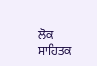ਲੋਕ ਸਾਹਿਤਕ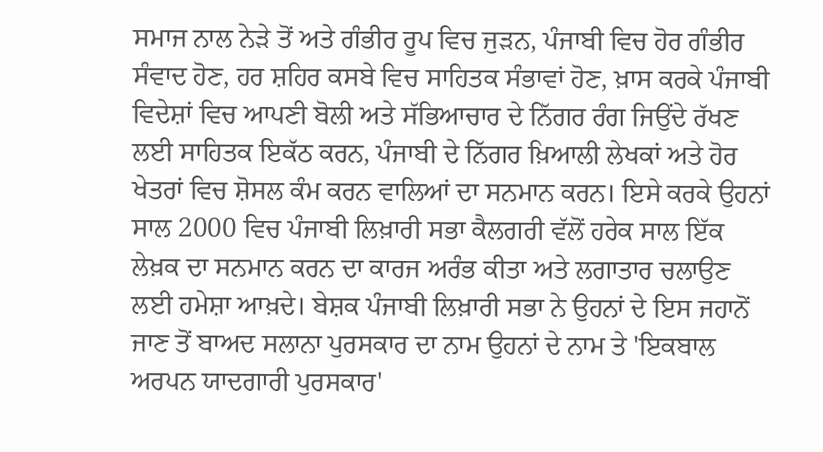ਸਮਾਜ ਨਾਲ ਨੇੜੇ ਤੋਂ ਅਤੇ ਗੰਭੀਰ ਰੂਪ ਵਿਚ ਜੁੜਨ, ਪੰਜਾਬੀ ਵਿਚ ਹੋਰ ਗੰਭੀਰ ਸੰਵਾਦ ਹੋਣ, ਹਰ ਸ਼ਹਿਰ ਕਸਬੇ ਵਿਚ ਸਾਹਿਤਕ ਸੰਭਾਵਾਂ ਹੋਣ, ਖ਼ਾਸ ਕਰਕੇ ਪੰਜਾਬੀ ਵਿਦੇਸ਼ਾਂ ਵਿਚ ਆਪਣੀ ਬੋਲੀ ਅਤੇ ਸੱਭਿਆਚਾਰ ਦੇ ਨਿੱਗਰ ਰੰਗ ਜਿਉਂਦੇ ਰੱਖਣ ਲਈ ਸਾਹਿਤਕ ਇਕੱਠ ਕਰਨ, ਪੰਜਾਬੀ ਦੇ ਨਿੱਗਰ ਖ਼ਿਆਲੀ ਲੇਖਕਾਂ ਅਤੇ ਹੋਰ ਖੇਤਰਾਂ ਵਿਚ ਸ਼ੋਸਲ ਕੰਮ ਕਰਨ ਵਾਲਿਆਂ ਦਾ ਸਨਮਾਨ ਕਰਨ। ਇਸੇ ਕਰਕੇ ਉਹਨਾਂ ਸਾਲ 2000 ਵਿਚ ਪੰਜਾਬੀ ਲਿਖ਼ਾਰੀ ਸਭਾ ਕੈਲਗਰੀ ਵੱਲੋਂ ਹਰੇਕ ਸਾਲ ਇੱਕ ਲੇਖ਼ਕ ਦਾ ਸਨਮਾਨ ਕਰਨ ਦਾ ਕਾਰਜ ਅਰੰਭ ਕੀਤਾ ਅਤੇ ਲਗਾਤਾਰ ਚਲਾਉਣ ਲਈ ਹਮੇਸ਼ਾ ਆਖ਼ਦੇ। ਬੇਸ਼ਕ ਪੰਜਾਬੀ ਲਿਖ਼ਾਰੀ ਸਭਾ ਨੇ ਉਹਨਾਂ ਦੇ ਇਸ ਜਹਾਨੋਂ ਜਾਣ ਤੋਂ ਬਾਅਦ ਸਲਾਨਾ ਪੁਰਸਕਾਰ ਦਾ ਨਾਮ ਉਹਨਾਂ ਦੇ ਨਾਮ ਤੇ 'ਇਕਬਾਲ ਅਰਪਨ ਯਾਦਗਾਰੀ ਪੁਰਸਕਾਰ'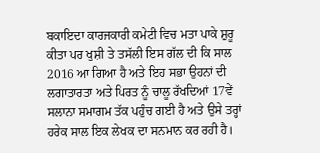ਬਕਾਇਦਾ ਕਾਰਜਕਾਰੀ ਕਮੇਟੀ ਵਿਚ ਮਤਾ ਪਾਕੇ ਸ਼ੁਰੂ ਕੀਤਾ ਪਰ ਖੁਸ਼ੀ ਤੇ ਤਸੱਲੀ ਇਸ ਗੱਲ ਦੀ ਕਿ ਸਾਲ 2016 ਆ ਗਿਆ ਹੈ ਅਤੇ ਇਹ ਸਭਾ ਉਹਨਾਂ ਦੀ ਲਗਾਤਾਰਤਾ ਅਤੇ ਪਿਰਤ ਨੂੰ ਚਾਲੂ ਰੱਖਦਿਆਂ 17ਵੇਂ ਸਲਾਨਾ ਸਮਾਗਮ ਤੱਕ ਪਹੁੰਚ ਗਈ ਹੈ ਅਤੇ ਉਸੇ ਤਰ੍ਹਾਂ ਹਰੇਕ ਸਾਲ ਇਕ ਲੇਖਕ ਦਾ ਸਨਮਾਨ ਕਰ ਰਹੀ ਹੈ।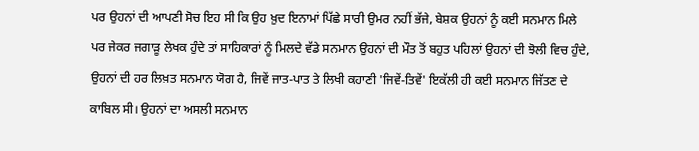ਪਰ ਉਹਨਾਂ ਦੀ ਆਪਣੀ ਸੋਚ ਇਹ ਸੀ ਕਿ ਉਹ ਖ਼ੁਦ ਇਨਾਮਾਂ ਪਿੱਛੇ ਸਾਰੀ ਉਮਰ ਨਹੀਂ ਭੱਜੇ, ਬੇਸ਼ਕ ਉਹਨਾਂ ਨੂੰ ਕਈ ਸਨਮਾਨ ਮਿਲੇ ਪਰ ਜੇਕਰ ਜਗਾੜੂ ਲੇਖਕ ਹੁੰਦੇ ਤਾਂ ਸਾਹਿਕਾਰਾਂ ਨੂੰ ਮਿਲਦੇ ਵੱਡੇ ਸਨਮਾਨ ਉਹਨਾਂ ਦੀ ਮੌਤ ਤੋਂ ਬਹੁਤ ਪਹਿਲਾਂ ਉਹਨਾਂ ਦੀ ਝੋਲੀ ਵਿਚ ਹੁੰਦੇ, ਉਹਨਾਂ ਦੀ ਹਰ ਲਿਖ਼ਤ ਸਨਮਾਨ ਯੋਗ ਹੈ, ਜਿਵੇਂ ਜਾਤ-ਪਾਤ ਤੇ ਲਿਖੀ ਕਹਾਣੀ 'ਜਿਵੇਂ-ਤਿਵੇਂ' ਇਕੱਲੀ ਹੀ ਕਈ ਸਨਮਾਨ ਜਿੱਤਣ ਦੇ ਕਾਬਿਲ ਸੀ। ਉਹਨਾਂ ਦਾ ਅਸਲੀ ਸਨਮਾਨ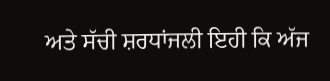ਅਤੇ ਸੱਚੀ ਸ਼ਰਧਾਂਜਲੀ ਇਹੀ ਕਿ ਅੱਜ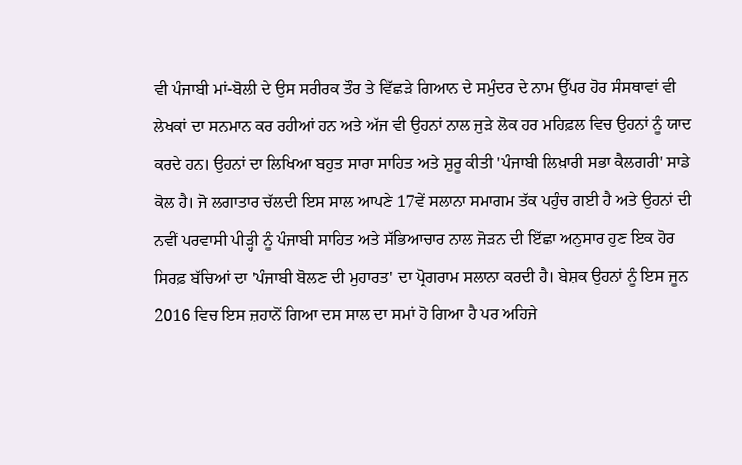ਵੀ ਪੰਜਾਬੀ ਮਾਂ-ਬੋਲੀ ਦੇ ਉਸ ਸਰੀਰਕ ਤੌਰ ਤੇ ਵਿੱਛੜੇ ਗਿਆਨ ਦੇ ਸਮੁੰਦਰ ਦੇ ਨਾਮ ਉੱਪਰ ਹੋਰ ਸੰਸਥਾਵਾਂ ਵੀ ਲੇਖਕਾਂ ਦਾ ਸਨਮਾਨ ਕਰ ਰਹੀਆਂ ਹਨ ਅਤੇ ਅੱਜ ਵੀ ਉਹਨਾਂ ਨਾਲ ਜੁੜੇ ਲੋਕ ਹਰ ਮਹਿਫ਼ਲ ਵਿਚ ਉਹਨਾਂ ਨੂੰ ਯਾਦ ਕਰਦੇ ਹਨ। ਉਹਨਾਂ ਦਾ ਲਿਖਿਆ ਬਹੁਤ ਸਾਰਾ ਸਾਹਿਤ ਅਤੇ ਸ਼ੁਰੂ ਕੀਤੀ 'ਪੰਜਾਬੀ ਲਿਖ਼ਾਰੀ ਸਭਾ ਕੈਲਗਰੀ' ਸਾਡੇ ਕੋਲ ਹੈ। ਜੋ ਲਗਾਤਾਰ ਚੱਲਦੀ ਇਸ ਸਾਲ ਆਪਣੇ 17ਵੇਂ ਸਲਾਨਾ ਸਮਾਗਮ ਤੱਕ ਪਹੁੰਚ ਗਈ ਹੈ ਅਤੇ ਉਹਨਾਂ ਦੀ ਨਵੀਂ ਪਰਵਾਸੀ ਪੀੜ੍ਹੀ ਨੂੰ ਪੰਜਾਬੀ ਸਾਹਿਤ ਅਤੇ ਸੱਭਿਆਚਾਰ ਨਾਲ ਜੋੜਨ ਦੀ ਇੱਛਾ ਅਨੁਸਾਰ ਹੁਣ ਇਕ ਹੋਰ ਸਿਰਫ਼ ਬੱਚਿਆਂ ਦਾ 'ਪੰਜਾਬੀ ਬੋਲਣ ਦੀ ਮੁਹਾਰਤ' ਦਾ ਪ੍ਰੋਗਰਾਮ ਸਲਾਨਾ ਕਰਦੀ ਹੈ। ਬੇਸ਼ਕ ਉਹਨਾਂ ਨੂੰ ਇਸ ਜੂਨ 2016 ਵਿਚ ਇਸ ਜ਼ਹਾਨੋਂ ਗਿਆ ਦਸ ਸਾਲ ਦਾ ਸਮਾਂ ਹੋ ਗਿਆ ਹੈ ਪਰ ਅਹਿਜੇ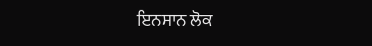ਇਨਸਾਨ ਲੋਕ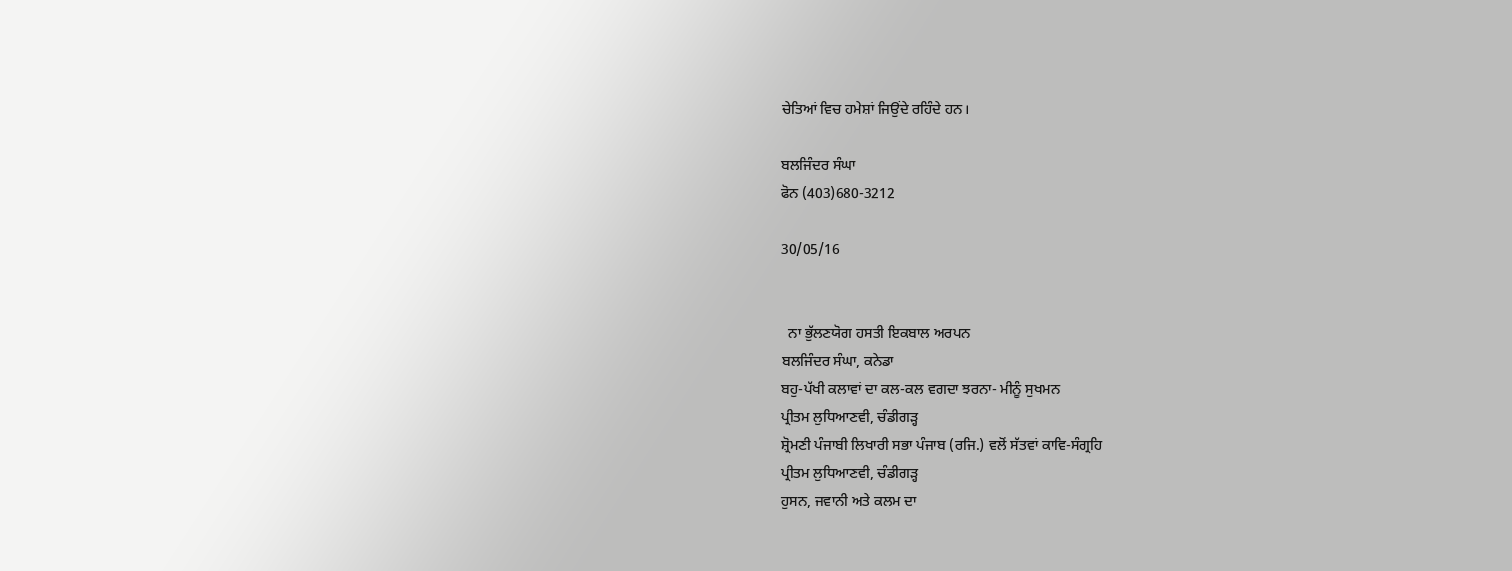ਚੇਤਿਆਂ ਵਿਚ ਹਮੇਸ਼ਾਂ ਜਿਉਂਦੇ ਰਹਿੰਦੇ ਹਨ।

ਬਲਜਿੰਦਰ ਸੰਘਾ
ਫੋਨ (403)680-3212

30/05/16


  ਨਾ ਭੁੱਲਣਯੋਗ ਹਸਤੀ ਇਕਬਾਲ ਅਰਪਨ
ਬਲਜਿੰਦਰ ਸੰਘਾ, ਕਨੇਡਾ
ਬਹੁ-ਪੱਖੀ ਕਲਾਵਾਂ ਦਾ ਕਲ-ਕਲ ਵਗਦਾ ਝਰਨਾ- ਮੀਨੂੰ ਸੁਖਮਨ
ਪ੍ਰੀਤਮ ਲੁਧਿਆਣਵੀ, ਚੰਡੀਗੜ੍ਹ
ਸ਼੍ਰੋਮਣੀ ਪੰਜਾਬੀ ਲਿਖਾਰੀ ਸਭਾ ਪੰਜਾਬ (ਰਜਿ.) ਵਲੋਂ ਸੱਤਵਾਂ ਕਾਵਿ-ਸੰਗ੍ਰਹਿ
ਪ੍ਰੀਤਮ ਲੁਧਿਆਣਵੀ, ਚੰਡੀਗੜ੍ਹ
ਹੁਸਨ, ਜਵਾਨੀ ਅਤੇ ਕਲਮ ਦਾ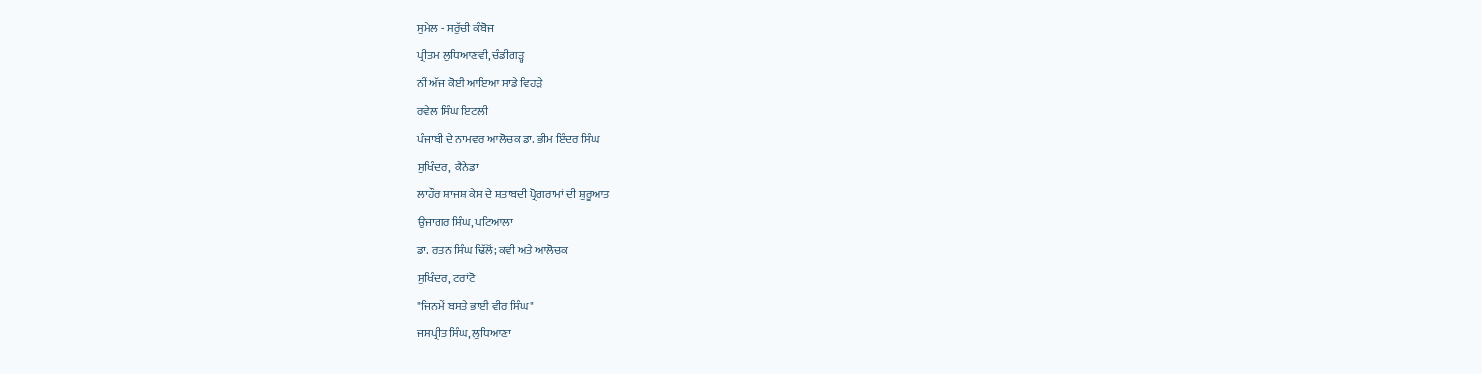ਸੁਮੇਲ - ਸਰੁੱਚੀ ਕੰਬੋਜ
ਪ੍ਰੀਤਮ ਲੁਧਿਆਣਵੀ, ਚੰਡੀਗੜ੍ਹ
ਨੀਂ ਅੱਜ ਕੋਈ ਆਇਆ ਸਾਡੇ ਵਿਹੜੇ
ਰਵੇਲ ਸਿੰਘ ਇਟਲੀ
ਪੰਜਾਬੀ ਦੇ ਨਾਮਵਰ ਆਲੋਚਕ ਡਾ. ਭੀਮ ਇੰਦਰ ਸਿੰਘ
ਸੁਖਿੰਦਰ,  ਕੈਨੇਡਾ
ਲਾਹੌਰ ਸ਼ਾਜਸ਼ ਕੇਸ ਦੇ ਸ਼ਤਾਬਦੀ ਪ੍ਰੋਗਰਾਮਾਂ ਦੀ ਸ਼ੁਰੂਆਤ
ਉਜਾਗਰ ਸਿੰਘ, ਪਟਿਆਲਾ
ਡਾ. ਰਤਨ ਸਿੰਘ ਢਿੱਲੋਂ; ਕਵੀ ਅਤੇ ਆਲੋਚਕ
ਸੁਖਿੰਦਰ, ਟਰਾਂਟੋ
"ਜਿਨਮੇਂ ਬਸਤੇ ਭਾਈ ਵੀਰ ਸਿੰਘ"
ਜਸਪ੍ਰੀਤ ਸਿੰਘ, ਲੁਧਿਆਣਾ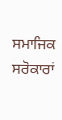ਸਮਾਜਿਕ ਸਰੋਕਾਰਾਂ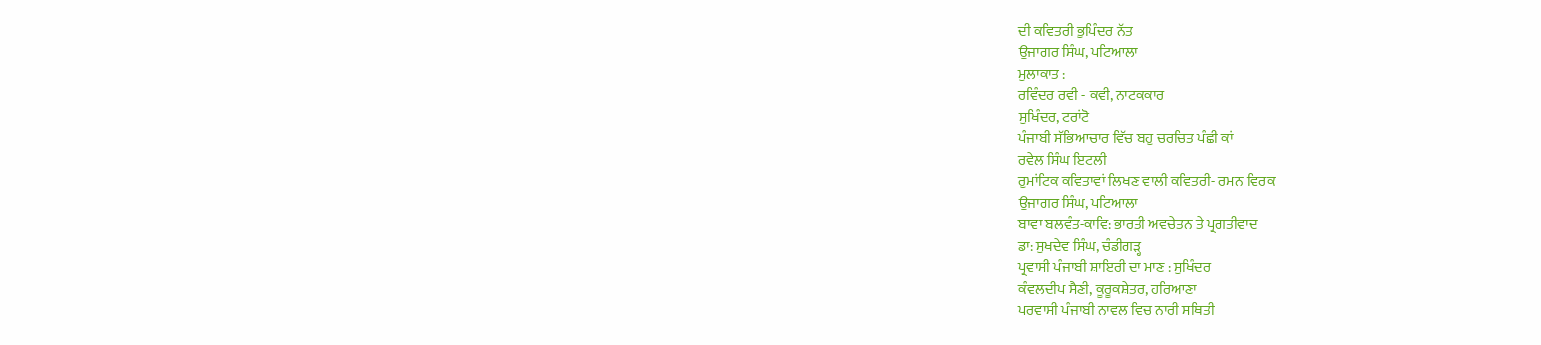ਦੀ ਕਵਿਤਰੀ ਭੁਪਿੰਦਰ ਨੱਤ
ਉਜਾਗਰ ਸਿੰਘ, ਪਟਿਆਲਾ
ਮੁਲਾਕਾਤ :
ਰਵਿੰਦਰ ਰਵੀ - ਕਵੀ, ਨਾਟਕਕਾਰ
ਸੁਖਿੰਦਰ, ਟਰਾਂਟੋ
ਪੰਜਾਬੀ ਸੱਭਿਆਚਾਰ ਵਿੱਚ ਬਹੁ ਚਰਚਿਤ ਪੰਛੀ ਕਾਂ
ਰਵੇਲ ਸਿੰਘ ਇਟਲੀ
ਰੁਮਾਂਟਿਕ ਕਵਿਤਾਵਾਂ ਲਿਖਣ ਵਾਲੀ ਕਵਿਤਰੀ- ਰਮਨ ਵਿਰਕ
ਉਜਾਗਰ ਸਿੰਘ, ਪਟਿਆਲਾ
ਬਾਵਾ ਬਲਵੰਤ-ਕਾਵਿ: ਭਾਰਤੀ ਅਵਚੇਤਨ ਤੇ ਪ੍ਰਗਤੀਵਾਦ
ਡਾ: ਸੁਖਦੇਵ ਸਿੰਘ, ਚੰਡੀਗੜ੍ਹ
ਪ੍ਰਵਾਸੀ ਪੰਜਾਬੀ ਸ਼ਾਇਰੀ ਦਾ ਮਾਣ : ਸੁਖਿੰਦਰ
ਕੰਵਲਦੀਪ ਸੈਣੀ, ਕੂਰੂਕਸ਼ੇਤਰ, ਹਰਿਆਣਾ
ਪਰਵਾਸੀ ਪੰਜਾਬੀ ਨਾਵਲ ਵਿਚ ਨਾਰੀ ਸਥਿਤੀ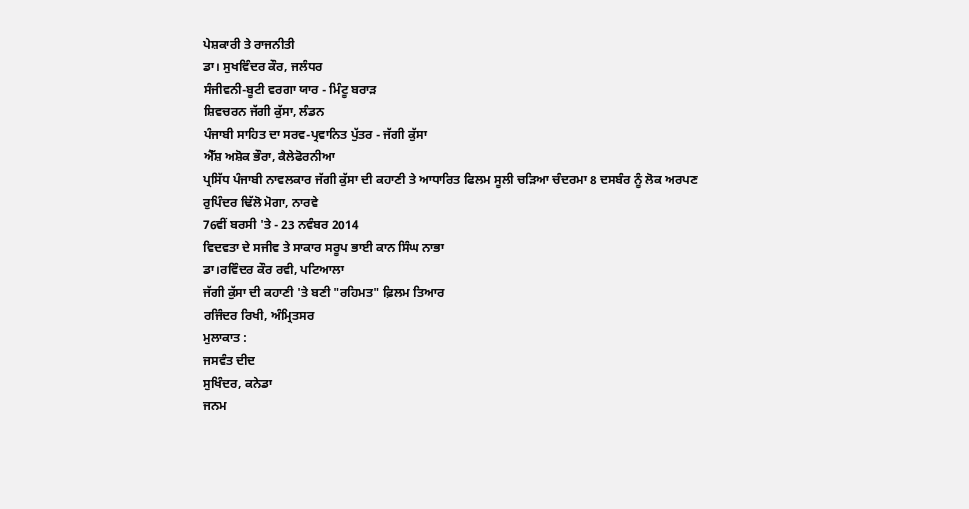ਪੇਸ਼ਕਾਰੀ ਤੇ ਰਾਜਨੀਤੀ
ਡਾ। ਸੁਖਵਿੰਦਰ ਕੌਰ, ਜਲੰਧਰ
ਸੰਜੀਵਨੀ-ਬੂਟੀ ਵਰਗਾ ਯਾਰ - ਮਿੰਟੂ ਬਰਾੜ
ਸ਼ਿਵਚਰਨ ਜੱਗੀ ਕੁੱਸਾ, ਲੰਡਨ
ਪੰਜਾਬੀ ਸਾਹਿਤ ਦਾ ਸਰਵ-ਪ੍ਰਵਾਨਿਤ ਪੁੱਤਰ - ਜੱਗੀ ਕੁੱਸਾ
ਐੱਸ਼ ਅਸ਼ੋਕ ਭੌਰਾ, ਕੈਲੇਫੋਰਨੀਆ
ਪ੍ਰਸਿੱਧ ਪੰਜਾਬੀ ਨਾਵਲਕਾਰ ਜੱਗੀ ਕੁੱਸਾ ਦੀ ਕਹਾਣੀ ਤੇ ਆਧਾਰਿਤ ਫਿਲਮ ਸੂਲੀ ਚੜਿਆ ਚੰਦਰਮਾ 8 ਦਸਬੰਰ ਨੂੰ ਲੋਕ ਅਰਪਣ
ਰੁਪਿੰਦਰ ਢਿੱਲੋ ਮੋਗਾ, ਨਾਰਵੇ
76ਵੀਂ ਬਰਸੀ 'ਤੇ - 23 ਨਵੰਬਰ 2014
ਵਿਦਵਤਾ ਦੇ ਸਜੀਵ ਤੇ ਸਾਕਾਰ ਸਰੂਪ ਭਾਈ ਕਾਨ ਸਿੰਘ ਨਾਭਾ
ਡਾ।ਰਵਿੰਦਰ ਕੌਰ ਰਵੀ, ਪਟਿਆਲਾ
ਜੱਗੀ ਕੁੱਸਾ ਦੀ ਕਹਾਣੀ 'ਤੇ ਬਣੀ "ਰਹਿਮਤ" ਫ਼ਿਲਮ ਤਿਆਰ
ਰਜਿੰਦਰ ਰਿਖੀ, ਅੰਮ੍ਰਿਤਸਰ
ਮੁਲਾਕਾਤ :
ਜਸਵੰਤ ਦੀਦ
ਸੁਖਿੰਦਰ, ਕਨੇਡਾ
ਜਨਮ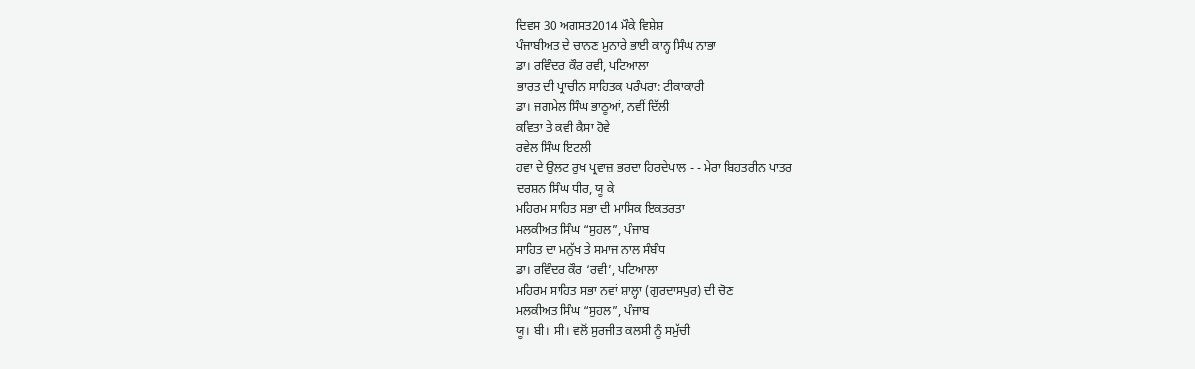ਦਿਵਸ 30 ਅਗਸਤ2014 ਮੌਕੇ ਵਿਸ਼ੇਸ਼
ਪੰਜਾਬੀਅਤ ਦੇ ਚਾਨਣ ਮੁਨਾਰੇ ਭਾਈ ਕਾਨ੍ਹ ਸਿੰਘ ਨਾਭਾ
ਡਾ। ਰਵਿੰਦਰ ਕੌਰ ਰਵੀ, ਪਟਿਆਲਾ
ਭਾਰਤ ਦੀ ਪ੍ਰਾਚੀਨ ਸਾਹਿਤਕ ਪਰੰਪਰਾ: ਟੀਕਾਕਾਰੀ
ਡਾ। ਜਗਮੇਲ ਸਿੰਘ ਭਾਠੂਆਂ, ਨਵੀਂ ਦਿੱਲੀ
ਕਵਿਤਾ ਤੇ ਕਵੀ ਕੈਸਾ ਹੋਵੇ
ਰਵੇਲ ਸਿੰਘ ਇਟਲੀ
ਹਵਾ ਦੇ ਉਲਟ ਰੁਖ ਪ੍ਰਵਾਜ਼ ਭਰਦਾ ਹਿਰਦੇਪਾਲ - - ਮੇਰਾ ਬਿਹਤਰੀਨ ਪਾਤਰ
ਦਰਸ਼ਨ ਸਿੰਘ ਧੀਰ, ਯੂ ਕੇ
ਮਹਿਰਮ ਸਾਹਿਤ ਸਭਾ ਦੀ ਮਾਸਿਕ ਇਕਤਰਤਾ
ਮਲਕੀਅਤ ਸਿੰਘ “ਸੁਹਲ”, ਪੰਜਾਬ
ਸਾਹਿਤ ਦਾ ਮਨੁੱਖ ਤੇ ਸਮਾਜ ਨਾਲ ਸੰਬੰਧ
ਡਾ। ਰਵਿੰਦਰ ਕੌਰ ‘ਰਵੀ’, ਪਟਿਆਲਾ
ਮਹਿਰਮ ਸਾਹਿਤ ਸਭਾ ਨਵਾਂ ਸ਼ਾਲ੍ਹਾ (ਗੁਰਦਾਸਪੁਰ) ਦੀ ਚੋਣ
ਮਲਕੀਅਤ ਸਿੰਘ “ਸੁਹਲ”, ਪੰਜਾਬ
ਯੂ। ਬੀ। ਸੀ। ਵਲੋਂ ਸੁਰਜੀਤ ਕਲਸੀ ਨੂੰ ਸਮੁੱਚੀ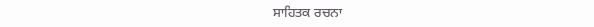ਸਾਹਿਤਕ ਰਚਨਾ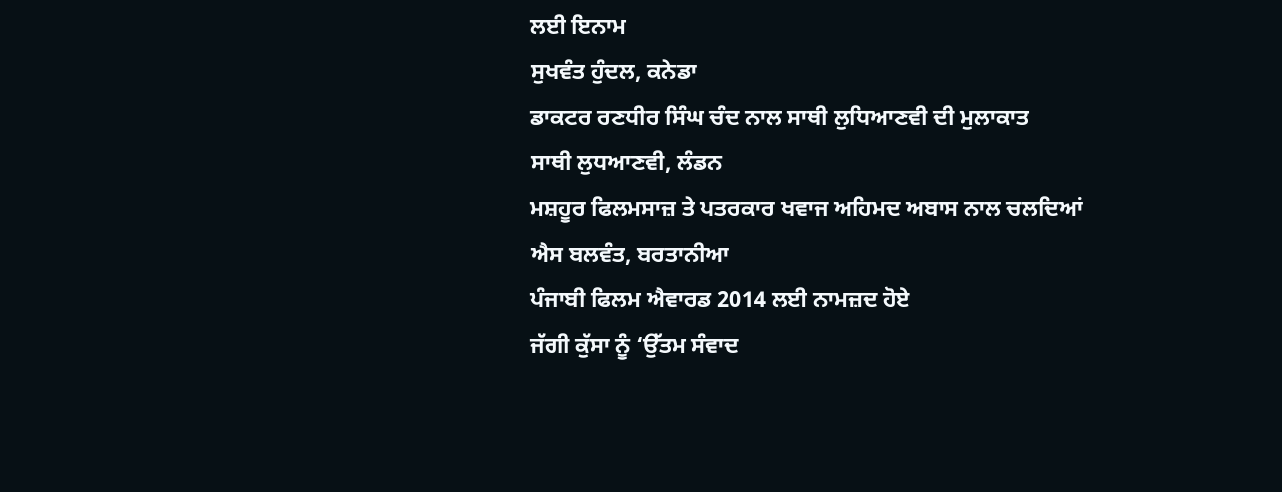ਲਈ ਇਨਾਮ
ਸੁਖਵੰਤ ਹੁੰਦਲ, ਕਨੇਡਾ
ਡਾਕਟਰ ਰਣਧੀਰ ਸਿੰਘ ਚੰਦ ਨਾਲ ਸਾਥੀ ਲੁਧਿਆਣਵੀ ਦੀ ਮੁਲਾਕਾਤ
ਸਾਥੀ ਲੁਧਆਣਵੀ, ਲੰਡਨ
ਮਸ਼ਹੂਰ ਫਿਲਮਸਾਜ਼ ਤੇ ਪਤਰਕਾਰ ਖਵਾਜ ਅਹਿਮਦ ਅਬਾਸ ਨਾਲ ਚਲਦਿਆਂ
ਐਸ ਬਲਵੰਤ, ਬਰਤਾਨੀਆ
ਪੰਜਾਬੀ ਫਿਲਮ ਐਵਾਰਡ 2014 ਲਈ ਨਾਮਜ਼ਦ ਹੋਏ
ਜੱਗੀ ਕੁੱਸਾ ਨੂੰ ‘ਉੱਤਮ ਸੰਵਾਦ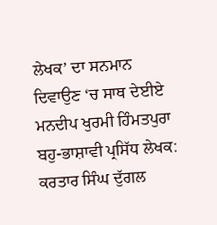ਲੇਖਕ’ ਦਾ ਸਨਮਾਨ ਦਿਵਾਉਣ ‘ਚ ਸਾਥ ਦੇਈਏ
ਮਨਦੀਪ ਖੁਰਮੀ ਹਿੰਮਤਪੁਰਾ
ਬਹੁ-ਭਾਸ਼ਾਵੀ ਪ੍ਰਸਿੱਧ ਲੇਖਕ: ਕਰਤਾਰ ਸਿੰਘ ਦੁੱਗਲ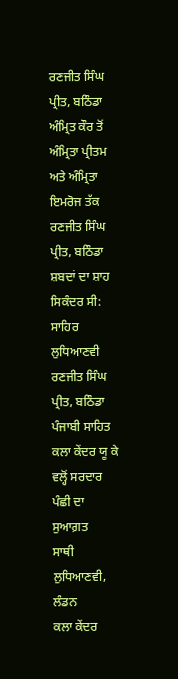ਰਣਜੀਤ ਸਿੰਘ ਪ੍ਰੀਤ, ਬਠਿੰਡਾ
ਅੰਮ੍ਰਿਤ ਕੌਰ ਤੋਂ ਅੰਮ੍ਰਿਤਾ ਪ੍ਰੀਤਮ ਅਤੇ ਅੰਮ੍ਰਿਤਾ ਇਮਰੋਜ ਤੱਕ
ਰਣਜੀਤ ਸਿੰਘ ਪ੍ਰੀਤ, ਬਠਿੰਡਾ
ਸ਼ਬਦਾਂ ਦਾ ਸ਼ਾਹ ਸਿਕੰਦਰ ਸੀ: ਸਾਹਿਰ ਲੁਧਿਆਣਵੀ
ਰਣਜੀਤ ਸਿੰਘ ਪ੍ਰੀਤ, ਬਠਿੰਡਾ
ਪੰਜਾਬੀ ਸਾਹਿਤ ਕਲਾ ਕੇਂਦਰ ਯੂ ਕੇ ਵਲ੍ਹੋਂ ਸਰਦਾਰ ਪੰਛੀ ਦਾ ਸੁਆਗ਼ਤ
ਸਾਥੀ ਲੁਧਿਆਣਵੀ, ਲੰਡਨ
ਕਲਾ ਕੇਂਦਰ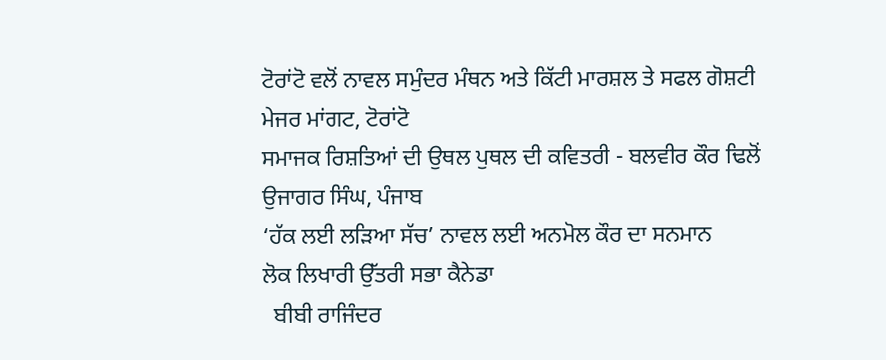ਟੋਰਾਂਟੋ ਵਲੋਂ ਨਾਵਲ ਸਮੁੰਦਰ ਮੰਥਨ ਅਤੇ ਕਿੱਟੀ ਮਾਰਸ਼ਲ ਤੇ ਸਫਲ ਗੋਸ਼ਟੀ
ਮੇਜਰ ਮਾਂਗਟ, ਟੋਰਾਂਟੋ
ਸਮਾਜਕ ਰਿਸ਼ਤਿਆਂ ਦੀ ਉਥਲ ਪੁਥਲ ਦੀ ਕਵਿਤਰੀ - ਬਲਵੀਰ ਕੌਰ ਢਿਲੋਂ
ਉਜਾਗਰ ਸਿੰਘ, ਪੰਜਾਬ
‘ਹੱਕ ਲਈ ਲੜਿਆ ਸੱਚ’ ਨਾਵਲ ਲਈ ਅਨਮੋਲ ਕੌਰ ਦਾ ਸਨਮਾਨ
ਲੋਕ ਲਿਖਾਰੀ ਉੱਤਰੀ ਸਭਾ ਕੈਨੇਡਾ
  ਬੀਬੀ ਰਾਜਿੰਦਰ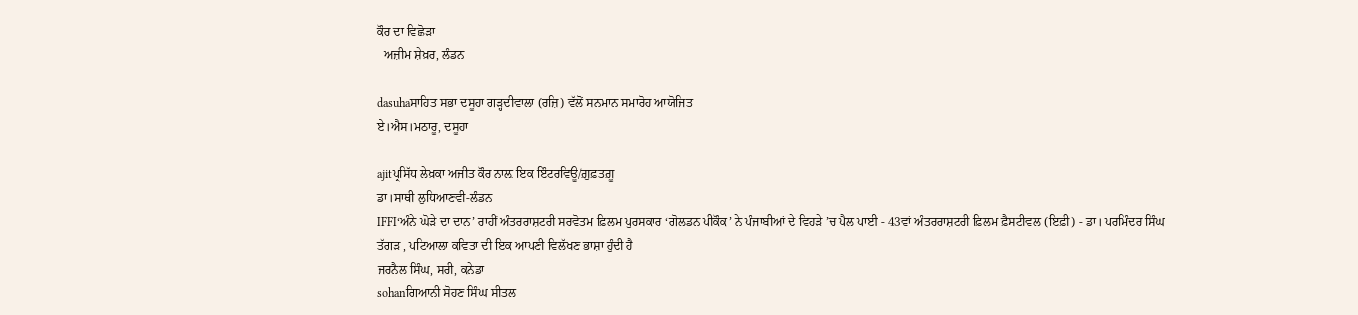ਕੌਰ ਦਾ ਵਿਛੋੜਾ
  ਅਜ਼ੀਮ ਸ਼ੇਖ਼ਰ, ਲੰਡਨ

dasuhaਸਾਹਿਤ ਸਭਾ ਦਸੂਹਾ ਗੜ੍ਹਦੀਵਾਲਾ (ਰਜ਼ਿ) ਵੱਲੋਂ ਸਨਮਾਨ ਸਮਾਰੋਹ ਆਯੋਜਿਤ
ਏ।ਐਸ।ਮਠਾਰੂ, ਦਸੂਹਾ

ajitਪ੍ਰਸਿੱਧ ਲੇਖ਼ਕਾ ਅਜੀਤ ਕੌਰ ਨਾਲ਼ ਇਕ ਇੰਟਰਵਿਊ/ਗ਼ੁਫ਼ਤਗ਼ੂ
ਡਾ।ਸਾਥੀ ਲੁਧਿਆਣਵੀ-ਲੰਡਨ
IFFI‘ਅੰਨੇ ਘੋੜੇ ਦਾ ਦਾਨ’ ਰਾਹੀਂ ਅੰਤਰਰਾਸ਼ਟਰੀ ਸਰਵੋਤਮ ਫ਼ਿਲਮ ਪੁਰਸਕਾਰ ‘ਗੋਲਡਨ ਪੀਕੌਕ’ ਨੇ ਪੰਜਾਬੀਆਂ ਦੇ ਵਿਹੜੇ ’ਚ ਪੈਲ ਪਾਈ - 43ਵਾਂ ਅੰਤਰਰਾਸ਼ਟਰੀ ਫ਼ਿਲਮ ਫ਼ੈਸਟੀਵਲ (ਇਫ਼ੀ) - ਡਾ। ਪਰਮਿੰਦਰ ਸਿੰਘ ਤੱਗੜ , ਪਟਿਆਲਾ ਕਵਿਤਾ ਦੀ ਇਕ ਆਪਣੀ ਵਿਲੱਖਣ ਭਾਸ਼ਾ ਹੁੰਦੀ ਹੈ
ਜਰਨੈਲ ਸਿੰਘ, ਸਰੀ, ਕਨੇਡਾ
sohanਗਿਆਨੀ ਸੋਹਣ ਸਿੰਘ ਸੀਤਲ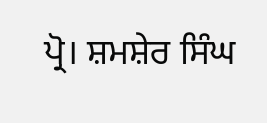ਪ੍ਰੋ। ਸ਼ਮਸ਼ੇਰ ਸਿੰਘ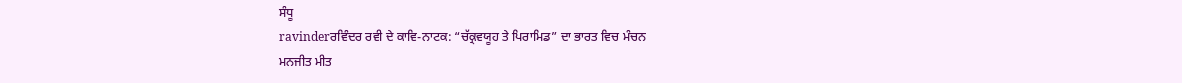ਸੰਧੂ
ravinderਰਵਿੰਦਰ ਰਵੀ ਦੇ ਕਾਵਿ-ਨਾਟਕ: “ਚੱਕ੍ਰਵਯੂਹ ਤੇ ਪਿਰਾਮਿਡ” ਦਾ ਭਾਰਤ ਵਿਚ ਮੰਚਨ
ਮਨਜੀਤ ਮੀਤ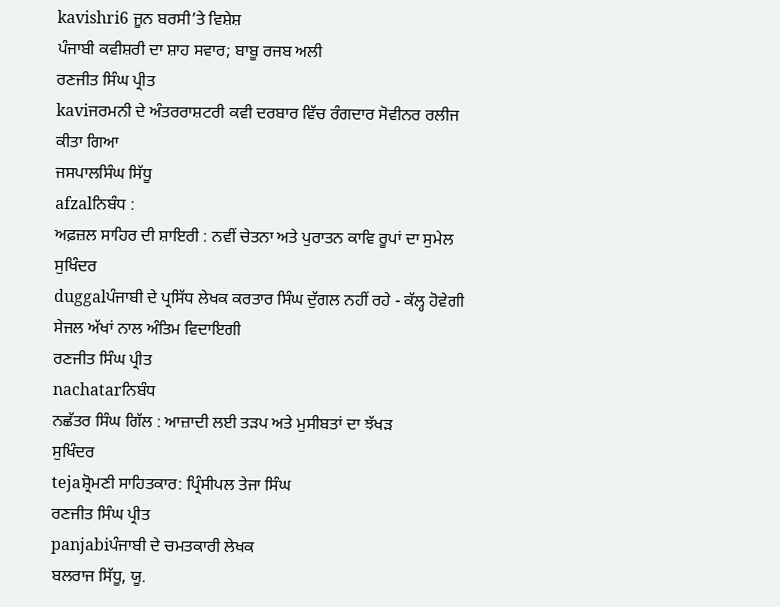kavishri6 ਜੂਨ ਬਰਸੀ’ਤੇ ਵਿਸ਼ੇਸ਼
ਪੰਜਾਬੀ ਕਵੀਸ਼ਰੀ ਦਾ ਸ਼ਾਹ ਸਵਾਰ; ਬਾਬੂ ਰਜਬ ਅਲੀ
ਰਣਜੀਤ ਸਿੰਘ ਪ੍ਰੀਤ
kaviਜਰਮਨੀ ਦੇ ਅੰਤਰਰਾਸ਼ਟਰੀ ਕਵੀ ਦਰਬਾਰ ਵਿੱਚ ਰੰਗਦਾਰ ਸੋਵੀਨਰ ਰਲੀਜ ਕੀਤਾ ਗਿਆ
ਜਸਪਾਲਸਿੰਘ ਸਿੱਧੂ
afzalਨਿਬੰਧ :
ਅਫ਼ਜ਼ਲ ਸਾਹਿਰ ਦੀ ਸ਼ਾਇਰੀ : ਨਵੀਂ ਚੇਤਨਾ ਅਤੇ ਪੁਰਾਤਨ ਕਾਵਿ ਰੂਪਾਂ ਦਾ ਸੁਮੇਲ
ਸੁਖਿੰਦਰ
duggalਪੰਜਾਬੀ ਦੇ ਪ੍ਰਸਿੱਧ ਲੇਖਕ ਕਰਤਾਰ ਸਿੰਘ ਦੁੱਗਲ ਨਹੀਂ ਰਹੇ - ਕੱਲ੍ਹ ਹੋਵੇਗੀ ਸੇਜਲ ਅੱਖਾਂ ਨਾਲ ਅੰਤਿਮ ਵਿਦਾਇਗੀ
ਰਣਜੀਤ ਸਿੰਘ ਪ੍ਰੀਤ
nachatarਨਿਬੰਧ
ਨਛੱਤਰ ਸਿੰਘ ਗਿੱਲ : ਆਜ਼ਾਦੀ ਲਈ ਤੜਪ ਅਤੇ ਮੁਸੀਬਤਾਂ ਦਾ ਝੱਖੜ
ਸੁਖਿੰਦਰ
tejaਸ਼੍ਰੋਮਣੀ ਸਾਹਿਤਕਾਰ: ਪ੍ਰਿੰਸੀਪਲ ਤੇਜਾ ਸਿੰਘ
ਰਣਜੀਤ ਸਿੰਘ ਪ੍ਰੀਤ
panjabiਪੰਜਾਬੀ ਦੇ ਚਮਤਕਾਰੀ ਲੇਖਕ
ਬਲਰਾਜ ਸਿੱਧੂ, ਯੂ.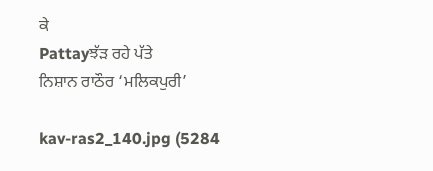ਕੇ
Pattayਝੱੜ ਰਹੇ ਪੱਤੇ
ਨਿਸ਼ਾਨ ਰਾਠੌਰ ‘ਮਲਿਕਪੁਰੀ’

kav-ras2_140.jpg (5284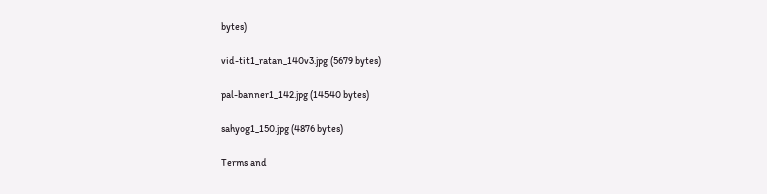bytes)

vid-tit1_ratan_140v3.jpg (5679 bytes)

pal-banner1_142.jpg (14540 bytes)

sahyog1_150.jpg (4876 bytes)

Terms and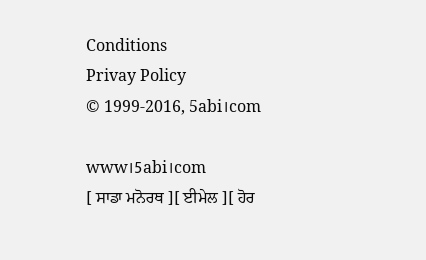Conditions
Privay Policy
© 1999-2016, 5abi।com

www।5abi।com
[ ਸਾਡਾ ਮਨੋਰਥ ][ ਈਮੇਲ ][ ਹੋਰ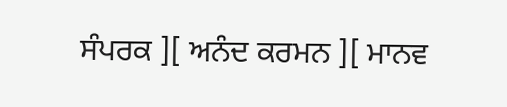ਸੰਪਰਕ ][ ਅਨੰਦ ਕਰਮਨ ][ ਮਾਨਵ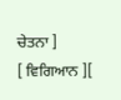ਚੇਤਨਾ ]
[ ਵਿਗਿਆਨ ][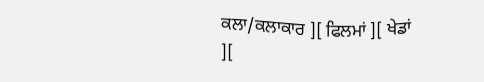ਕਲਾ/ਕਲਾਕਾਰ ][ ਫਿਲਮਾਂ ][ ਖੇਡਾਂ ][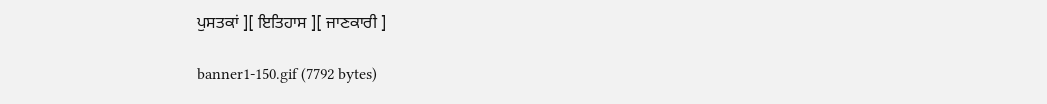ਪੁਸਤਕਾਂ ][ ਇਤਿਹਾਸ ][ ਜਾਣਕਾਰੀ ]

banner1-150.gif (7792 bytes)